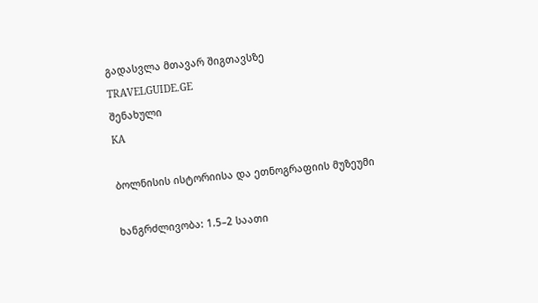გადასვლა მთავარ შიგთავსზე
TRAVELGUIDE.GE
შენახული
KA

ბოლნისის ისტორიისა და ეთნოგრაფიის მუზეუმი

ხანგრძლივობა: 1.5–2 საათი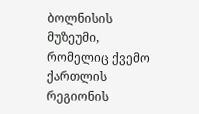ბოლნისის მუზეუმი, რომელიც ქვემო ქართლის რეგიონის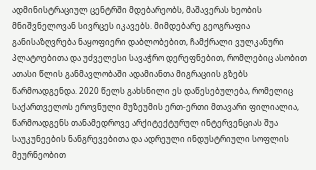ადმინისტრაციულ ცენტრში მდებარეობს, მაშავერას ხეობის მნიშვნელოვან სივრცეს იკავებს. მიმდებარე გეოგრაფია განისაზღვრება ნაყოფიერი დაბლობებით, ჩამქრალი ვულკანური პლატოებითა და უძველესი სავაჭრო დერეფნებით, რომლებიც ასობით ათასი წლის განმავლობაში ადამიანთა მიგრაციის გზებს წარმოადგენდა. 2020 წელს გახსნილი ეს დაწესებულება, რომელიც საქართველოს ეროვნული მუზეუმის ერთ-ერთი მთავარი ფილიალია, წარმოადგენს თანამედროვე არქიტექტურულ ინტერვენციას შუა საუკუნეების ნანგრევებითა და ადრეული ინდუსტრიული სოფლის მეურნეობით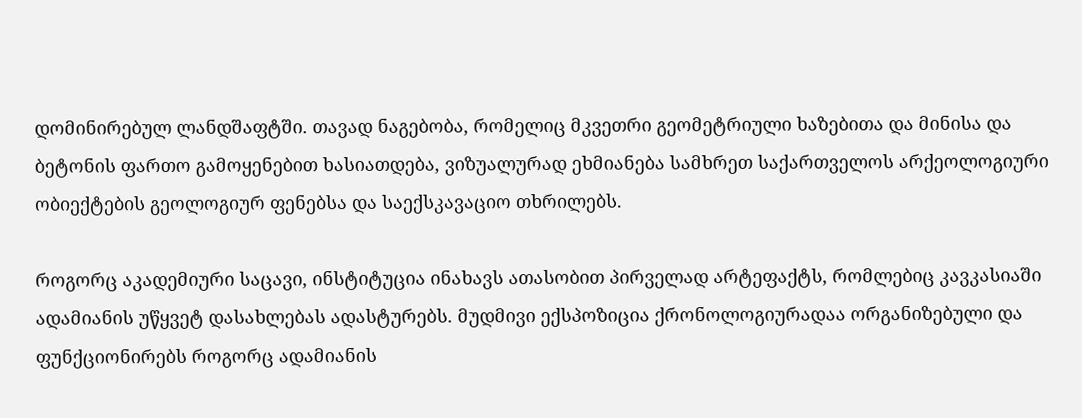დომინირებულ ლანდშაფტში. თავად ნაგებობა, რომელიც მკვეთრი გეომეტრიული ხაზებითა და მინისა და ბეტონის ფართო გამოყენებით ხასიათდება, ვიზუალურად ეხმიანება სამხრეთ საქართველოს არქეოლოგიური ობიექტების გეოლოგიურ ფენებსა და საექსკავაციო თხრილებს.

როგორც აკადემიური საცავი, ინსტიტუცია ინახავს ათასობით პირველად არტეფაქტს, რომლებიც კავკასიაში ადამიანის უწყვეტ დასახლებას ადასტურებს. მუდმივი ექსპოზიცია ქრონოლოგიურადაა ორგანიზებული და ფუნქციონირებს როგორც ადამიანის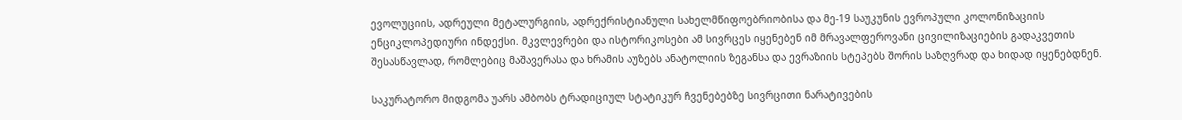ევოლუციის, ადრეული მეტალურგიის, ადრექრისტიანული სახელმწიფოებრიობისა და მე-19 საუკუნის ევროპული კოლონიზაციის ენციკლოპედიური ინდექსი. მკვლევრები და ისტორიკოსები ამ სივრცეს იყენებენ იმ მრავალფეროვანი ცივილიზაციების გადაკვეთის შესასწავლად, რომლებიც მაშავერასა და ხრამის აუზებს ანატოლიის ზეგანსა და ევრაზიის სტეპებს შორის საზღვრად და ხიდად იყენებდნენ.

საკურატორო მიდგომა უარს ამბობს ტრადიციულ სტატიკურ ჩვენებებზე სივრცითი ნარატივების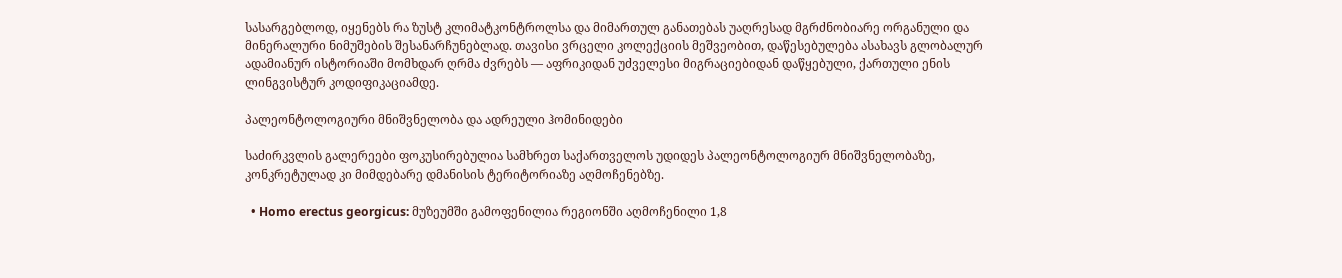სასარგებლოდ, იყენებს რა ზუსტ კლიმატკონტროლსა და მიმართულ განათებას უაღრესად მგრძნობიარე ორგანული და მინერალური ნიმუშების შესანარჩუნებლად. თავისი ვრცელი კოლექციის მეშვეობით, დაწესებულება ასახავს გლობალურ ადამიანურ ისტორიაში მომხდარ ღრმა ძვრებს — აფრიკიდან უძველესი მიგრაციებიდან დაწყებული, ქართული ენის ლინგვისტურ კოდიფიკაციამდე.

პალეონტოლოგიური მნიშვნელობა და ადრეული ჰომინიდები

საძირკვლის გალერეები ფოკუსირებულია სამხრეთ საქართველოს უდიდეს პალეონტოლოგიურ მნიშვნელობაზე, კონკრეტულად კი მიმდებარე დმანისის ტერიტორიაზე აღმოჩენებზე.

  • Homo erectus georgicus: მუზეუმში გამოფენილია რეგიონში აღმოჩენილი 1,8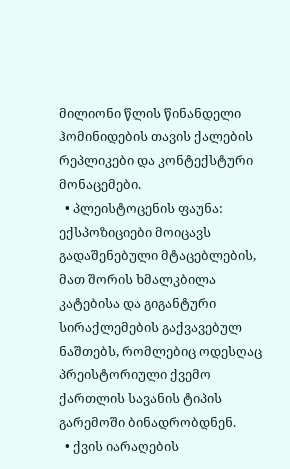მილიონი წლის წინანდელი ჰომინიდების თავის ქალების რეპლიკები და კონტექსტური მონაცემები.
  • პლეისტოცენის ფაუნა: ექსპოზიციები მოიცავს გადაშენებული მტაცებლების, მათ შორის ხმალკბილა კატებისა და გიგანტური სირაქლემების გაქვავებულ ნაშთებს, რომლებიც ოდესღაც პრეისტორიული ქვემო ქართლის სავანის ტიპის გარემოში ბინადრობდნენ.
  • ქვის იარაღების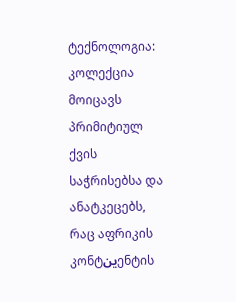ტექნოლოგია: კოლექცია მოიცავს პრიმიტიულ ქვის საჭრისებსა და ანატკეცებს, რაც აფრიკის კონტينენტის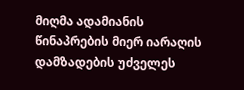მიღმა ადამიანის წინაპრების მიერ იარაღის დამზადების უძველეს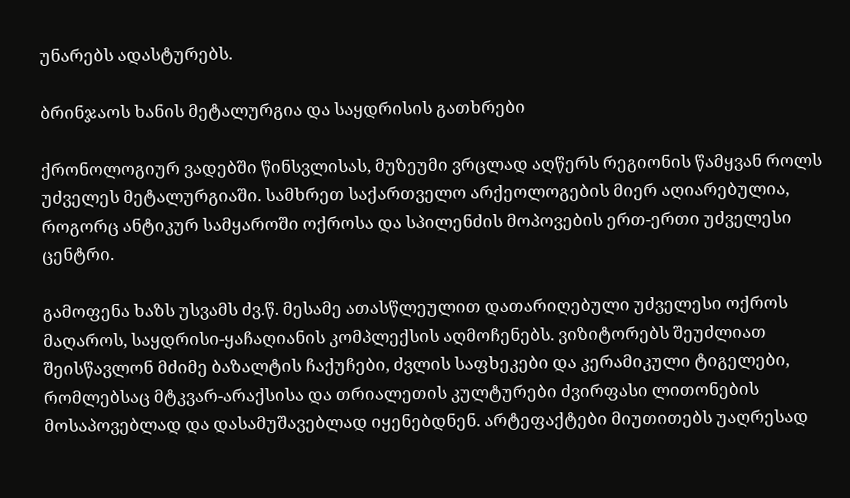უნარებს ადასტურებს.

ბრინჯაოს ხანის მეტალურგია და საყდრისის გათხრები

ქრონოლოგიურ ვადებში წინსვლისას, მუზეუმი ვრცლად აღწერს რეგიონის წამყვან როლს უძველეს მეტალურგიაში. სამხრეთ საქართველო არქეოლოგების მიერ აღიარებულია, როგორც ანტიკურ სამყაროში ოქროსა და სპილენძის მოპოვების ერთ-ერთი უძველესი ცენტრი.

გამოფენა ხაზს უსვამს ძვ.წ. მესამე ათასწლეულით დათარიღებული უძველესი ოქროს მაღაროს, საყდრისი-ყაჩაღიანის კომპლექსის აღმოჩენებს. ვიზიტორებს შეუძლიათ შეისწავლონ მძიმე ბაზალტის ჩაქუჩები, ძვლის საფხეკები და კერამიკული ტიგელები, რომლებსაც მტკვარ-არაქსისა და თრიალეთის კულტურები ძვირფასი ლითონების მოსაპოვებლად და დასამუშავებლად იყენებდნენ. არტეფაქტები მიუთითებს უაღრესად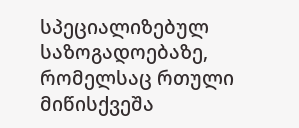სპეციალიზებულ საზოგადოებაზე, რომელსაც რთული მიწისქვეშა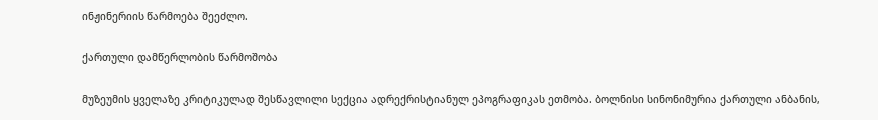ინჟინერიის წარმოება შეეძლო.

ქართული დამწერლობის წარმოშობა

მუზეუმის ყველაზე კრიტიკულად შესწავლილი სექცია ადრექრისტიანულ ეპოგრაფიკას ეთმობა. ბოლნისი სინონიმურია ქართული ანბანის,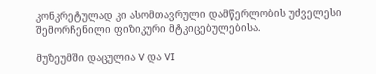კონკრეტულად კი ასომთავრული დამწერლობის უძველესი შემორჩენილი ფიზიკური მტკიცებულებისა.

მუზეუმში დაცულია V და VI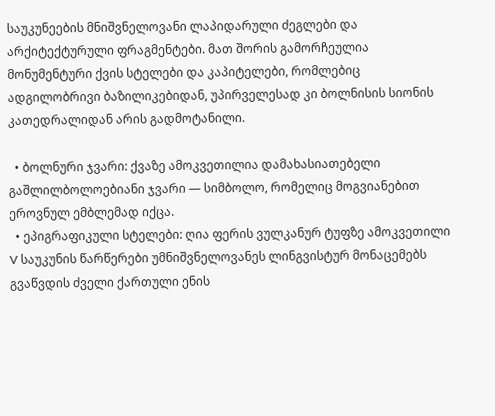საუკუნეების მნიშვნელოვანი ლაპიდარული ძეგლები და არქიტექტურული ფრაგმენტები. მათ შორის გამორჩეულია მონუმენტური ქვის სტელები და კაპიტელები, რომლებიც ადგილობრივი ბაზილიკებიდან, უპირველესად კი ბოლნისის სიონის კათედრალიდან არის გადმოტანილი.

  • ბოლნური ჯვარი: ქვაზე ამოკვეთილია დამახასიათებელი გაშლილბოლოებიანი ჯვარი — სიმბოლო, რომელიც მოგვიანებით ეროვნულ ემბლემად იქცა.
  • ეპიგრაფიკული სტელები: ღია ფერის ვულკანურ ტუფზე ამოკვეთილი V საუკუნის წარწერები უმნიშვნელოვანეს ლინგვისტურ მონაცემებს გვაწვდის ძველი ქართული ენის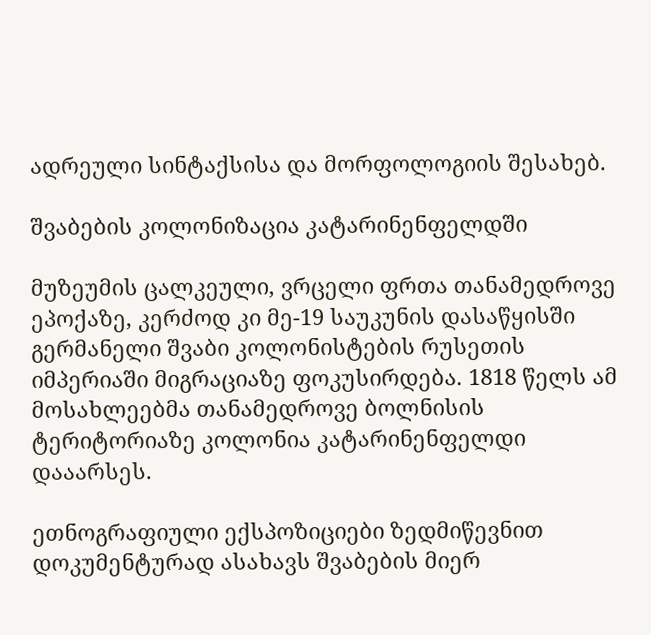ადრეული სინტაქსისა და მორფოლოგიის შესახებ.

შვაბების კოლონიზაცია კატარინენფელდში

მუზეუმის ცალკეული, ვრცელი ფრთა თანამედროვე ეპოქაზე, კერძოდ კი მე-19 საუკუნის დასაწყისში გერმანელი შვაბი კოლონისტების რუსეთის იმპერიაში მიგრაციაზე ფოკუსირდება. 1818 წელს ამ მოსახლეებმა თანამედროვე ბოლნისის ტერიტორიაზე კოლონია კატარინენფელდი დააარსეს.

ეთნოგრაფიული ექსპოზიციები ზედმიწევნით დოკუმენტურად ასახავს შვაბების მიერ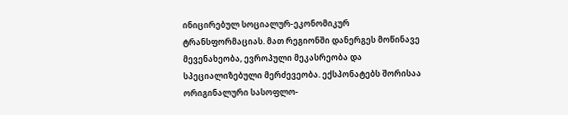ინიცირებულ სოციალურ-ეკონომიკურ ტრანსფორმაციას. მათ რეგიონში დანერგეს მოწინავე მევენახეობა, ევროპული მეკასრეობა და სპეციალიზებული მერძევეობა. ექსპონატებს შორისაა ორიგინალური სასოფლო-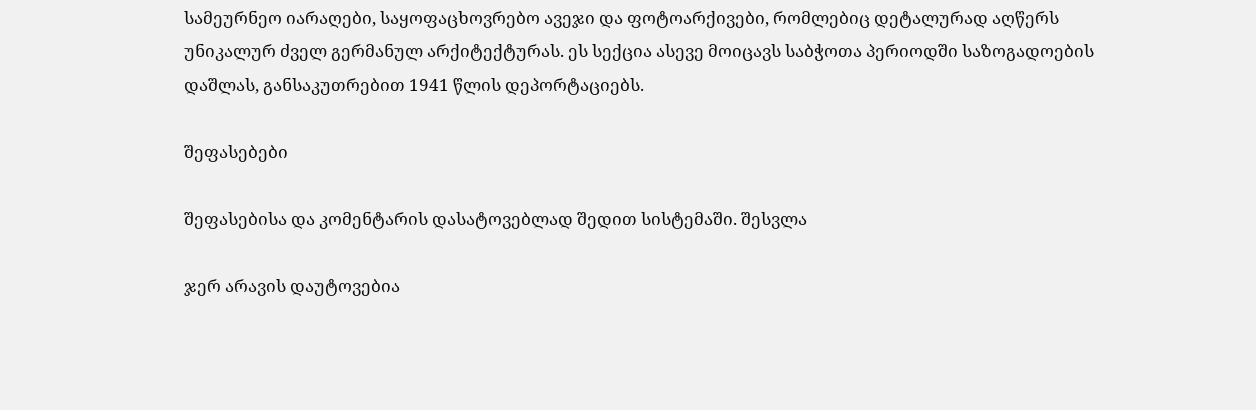სამეურნეო იარაღები, საყოფაცხოვრებო ავეჯი და ფოტოარქივები, რომლებიც დეტალურად აღწერს უნიკალურ ძველ გერმანულ არქიტექტურას. ეს სექცია ასევე მოიცავს საბჭოთა პერიოდში საზოგადოების დაშლას, განსაკუთრებით 1941 წლის დეპორტაციებს.

შეფასებები

შეფასებისა და კომენტარის დასატოვებლად შედით სისტემაში. შესვლა

ჯერ არავის დაუტოვებია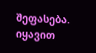შეფასება. იყავით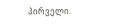პირველი.